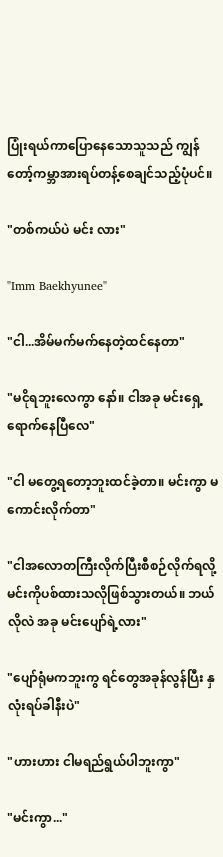ပြုံးရယ်ကာပြောနေသောသူသည် ကျွန်တော့်ကမ္ဘာအားရပ်တန့်စေချင်သည့်ပုံပင်။

"တစ်ကယ်ပဲ မင်း လား"

"Imm Baekhyunee"

"ငါ...အိမ်မက်မက်နေတဲ့ထင်နေတာ"

"မငိုရဘူးလေကွာ နော်။ ငါအခု မင်းရှေ့ရောက်နေပြီလေ"

"ငါ မတွေ့ရတော့ဘူးထင်ခဲ့တာ။ မင်းကွာ မကောင်းလိုက်တာ"

"ငါအလောတကြီးလိုက်ပြီးစီစဉ်လိုက်ရလို့ မင်းကိုပစ်ထားသလိုဖြစ်သွားတယ်။ ဘယ်လိုလဲ အခု မင်းပျော်ရဲ့လား"

"ပျော်ရုံမကဘူးကွ ရင်တွေအခုန်လွန်ပြီး နှလုံးရပ်ခါနီးပဲ"

"ဟားဟား ငါမရည်ရွယ်ပါဘူးကွာ"

"မင်းကွာ..."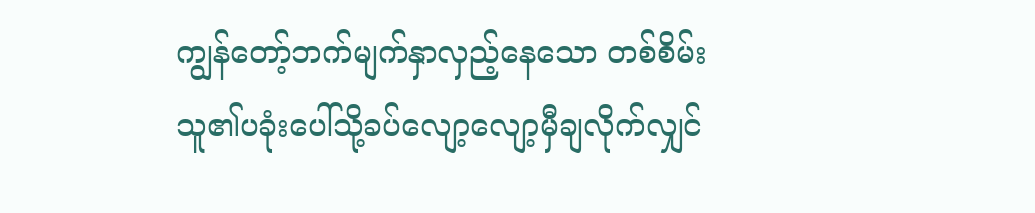ကျွန်တော့်ဘက်မျက်နှာလှည့်နေသော တစ်စိမ်းသူ၏ပခုံးပေါ်သို့ခပ်လျော့လျော့မှီချလိုက်လျှင်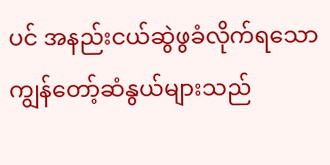ပင် အနည်းငယ်ဆွဲဖွခံလိုက်ရသော ကျွန်တော့်ဆံနွယ်များသည်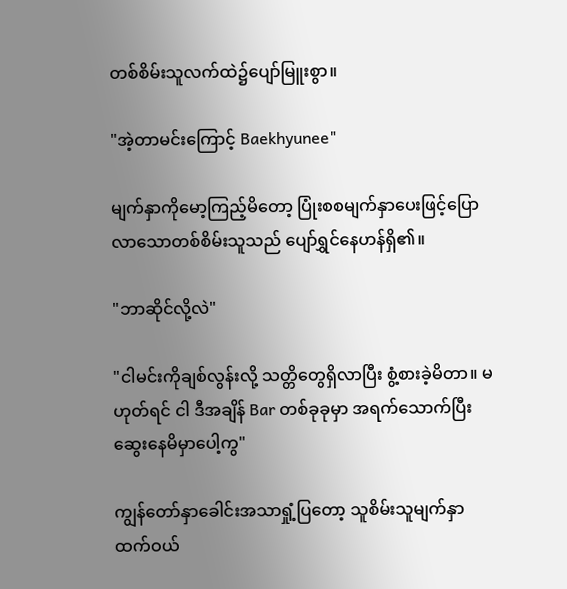တစ်စိမ်းသူလက်ထဲ၌ပျော်မြူးစွာ။

"အဲ့တာမင်းကြောင့် Baekhyunee"

မျက်နှာကိုမော့ကြည့်မိတော့ ပြုံးစစမျက်နှာပေးဖြင့်ပြောလာသောတစ်စိမ်းသူသည် ပျော်ရွှင်နေဟန်ရှိ၏။

"ဘာဆိုင်လို့လဲ"

"ငါမင်းကိုချစ်လွန်းလို့ သတ္တိတွေရှိလာပြီး စွံ့စားခဲ့မိတာ။ မဟုတ်ရင် ငါ ဒီအချိန် Bar တစ်ခုခုမှာ အရက်သောက်ပြီးဆွေးနေမိမှာပေါ့ကွ"

ကျွန်တော်နှာခေါင်းအသာရှုံ့ပြတော့ သူစိမ်းသူမျက်နှာထက်ဝယ်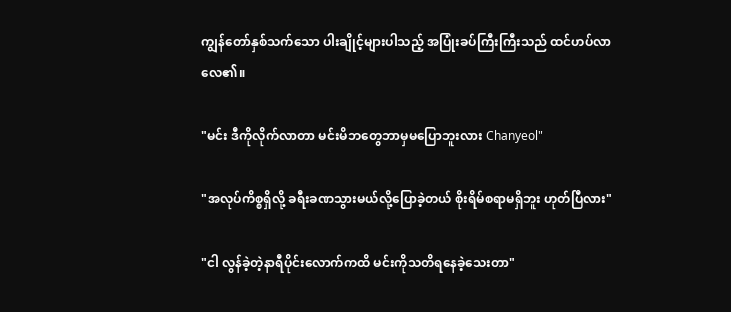ကျွန်တော်နှစ်သက်သော ပါးချိုင့်များပါသည့် အပြုံးခပ်ကြီးကြီးသည် ထင်ဟပ်လာလေ၏။

"မင်း ဒီကိုလိုက်လာတာ မင်းမိဘတွေဘာမှမပြောဘူးလား Chanyeol"

"အလုပ်ကိစ္စရှိလို့ ခရီးခဏသွားမယ်လို့ပြောခဲ့တယ် စိုးရိမ်စရာမရှိဘူး ဟုတ်ပြီလား"

"ငါ လွန်ခဲ့တဲ့နာရီပိုင်းလောက်ကထိ မင်းကိုသတိရနေခဲ့သေးတာ"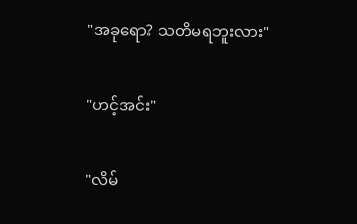"အခုရော? သတိမရဘူးလား"

"ဟင့်အင်း"

"လိမ်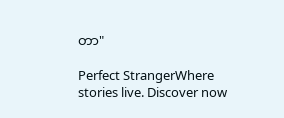တာ"

Perfect StrangerWhere stories live. Discover now